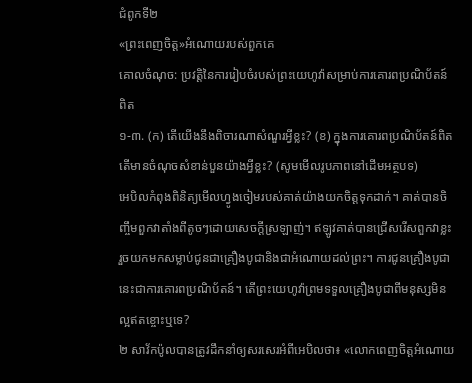ជំពូកទី២
«ព្រះពេញចិត្ត»អំណោយរបស់ពួកគេ
គោលចំណុច: ប្រវត្តិនៃការរៀបចំរបស់ព្រះយេហូវ៉ាសម្រាប់ការគោរពប្រណិប័តន៍ពិត
១-៣. (ក) តើយើងនឹងពិចារណាសំណួរអ្វីខ្លះ? (ខ) ក្នុងការគោរពប្រណិប័តន៍ពិត តើមានចំណុចសំខាន់បួនយ៉ាងអ្វីខ្លះ? (សូមមើលរូបភាពនៅដើមអត្ថបទ)
អេបិលកំពុងពិនិត្យមើលហ្វូងចៀមរបស់គាត់យ៉ាងយកចិត្តទុកដាក់។ គាត់បានចិញ្ចឹមពួកវាតាំងពីតូចៗដោយសេចក្ដីស្រឡាញ់។ ឥឡូវគាត់បានជ្រើសរើសពួកវាខ្លះ រួចយកមកសម្លាប់ជូនជាគ្រឿងបូជានិងជាអំណោយដល់ព្រះ។ ការជូនគ្រឿងបូជានេះជាការគោរពប្រណិប័តន៍។ តើព្រះយេហូវ៉ាព្រមទទួលគ្រឿងបូជាពីមនុស្សមិនល្អឥតខ្ចោះឬទេ?
២ សាវ័កប៉ូលបានត្រូវដឹកនាំឲ្យសរសេរអំពីអេបិលថា៖ «លោកពេញចិត្តអំណោយ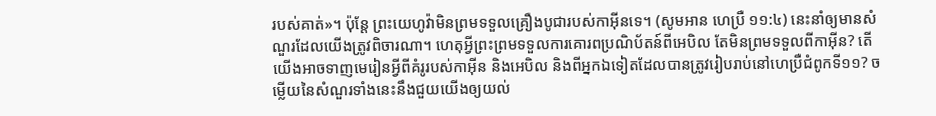របស់គាត់»។ ប៉ុន្តែ ព្រះយេហូវ៉ាមិនព្រមទទួលគ្រឿងបូជារបស់កាអ៊ីនទេ។ (សូមអាន ហេប្រឺ ១១:៤) នេះនាំឲ្យមានសំណួរដែលយើងត្រូវពិចារណា។ ហេតុអ្វីព្រះព្រមទទួលការគោរពប្រណិប័តន៍ពីអេបិល តែមិនព្រមទទួលពីកាអ៊ីន? តើយើងអាចទាញមេរៀនអ្វីពីគំរូរបស់កាអ៊ីន និងអេបិល និងពីអ្នកឯទៀតដែលបានត្រូវរៀបរាប់នៅហេប្រឺជំពូកទី១១? ចម្លើយនៃសំណួរទាំងនេះនឹងជួយយើងឲ្យយល់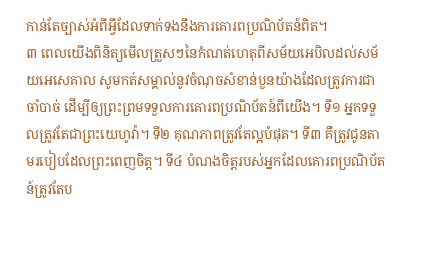កាន់តែច្បាស់អំពីអ្វីដែលទាក់ទងនឹងការគោរពប្រណិប័តន៍ពិត។
៣ ពេលយើងពិនិត្យមើលត្រួសៗនៃកំណត់ហេតុពីសម័យអេបិលដល់សម័យអេសេគាល សូមកត់សម្គាល់នូវចំណុចសំខាន់បួនយ៉ាងដែលត្រូវការជាចាំបាច់ ដើម្បីឲ្យព្រះព្រមទទួលការគោរពប្រណិប័តន៍ពីយើង។ ទី១ អ្នកទទួលត្រូវតែជាព្រះយេហូវ៉ា។ ទី២ គុណភាពត្រូវតែល្អបំផុត។ ទី៣ គឺត្រូវជូនតាមរបៀបដែលព្រះពេញចិត្ត។ ទី៤ បំណងចិត្តរបស់អ្នកដែលគោរពប្រណិប័តន៍ត្រូវតែប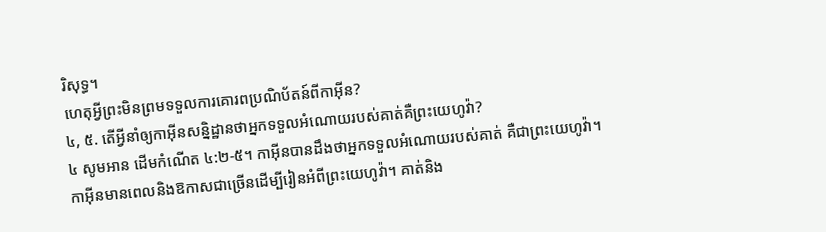រិសុទ្ធ។
ហេតុអ្វីព្រះមិនព្រមទទួលការគោរពប្រណិប័តន៍ពីកាអ៊ីន?
៤, ៥. តើអ្វីនាំឲ្យកាអ៊ីនសន្និដ្ឋានថាអ្នកទទួលអំណោយរបស់គាត់គឺព្រះយេហូវ៉ា?
៤ សូមអាន ដើមកំណើត ៤:២-៥។ កាអ៊ីនបានដឹងថាអ្នកទទួលអំណោយរបស់គាត់ គឺជាព្រះយេហូវ៉ា។ កាអ៊ីនមានពេលនិងឱកាសជាច្រើនដើម្បីរៀនអំពីព្រះយេហូវ៉ា។ គាត់និង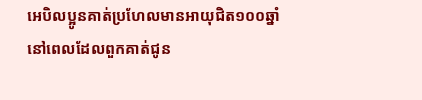អេបិលប្អូនគាត់ប្រហែលមានអាយុជិត១០០ឆ្នាំ នៅពេលដែលពួកគាត់ជូន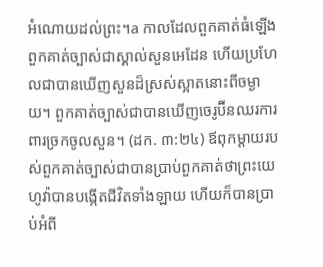អំណោយដល់ព្រះ។a កាលដែលពួកគាត់ធំឡើង ពួកគាត់ច្បាស់ជាស្គាល់សួនអេដែន ហើយប្រហែលជាបានឃើញសួនដ៏ស្រស់ស្អាតនោះពីចម្ងាយ។ ពួកគាត់ច្បាស់ជាបានឃើញចេរូប៊ីនឈរការពារច្រកចូលសួន។ (ដក. ៣:២៤) ឪពុកម្ដាយរបស់ពួកគាត់ច្បាស់ជាបានប្រាប់ពួកគាត់ថាព្រះយេហូវ៉ាបានបង្កើតជីវិតទាំងឡាយ ហើយក៏បានប្រាប់អំពី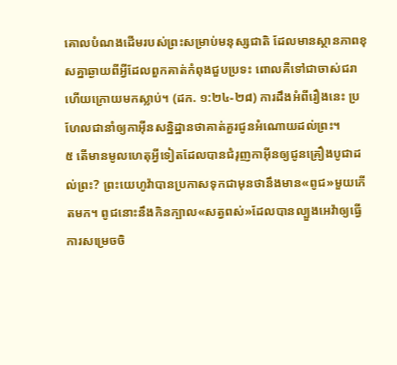គោលបំណងដើមរបស់ព្រះសម្រាប់មនុស្សជាតិ ដែលមានស្ថានភាពខុសគ្នាឆ្ងាយពីអ្វីដែលពួកគាត់កំពុងជួបប្រទះ ពោលគឺទៅជាចាស់ជរា ហើយក្រោយមកស្លាប់។ (ដក. ១:២៤-២៨) ការដឹងអំពីរឿងនេះ ប្រហែលជានាំឲ្យកាអ៊ីនសន្និដ្ឋានថាគាត់គួរជូនអំណោយដល់ព្រះ។
៥ តើមានមូលហេតុអ្វីទៀតដែលបានជំរុញកាអ៊ីនឲ្យជូនគ្រឿងបូជាដល់ព្រះ? ព្រះយេហូវ៉ាបានប្រកាសទុកជាមុនថានឹងមាន«ពូជ»មួយកើតមក។ ពូជនោះនឹងកិនក្បាល«សត្វពស់»ដែលបានល្បួងអេវ៉ាឲ្យធ្វើការសម្រេចចិ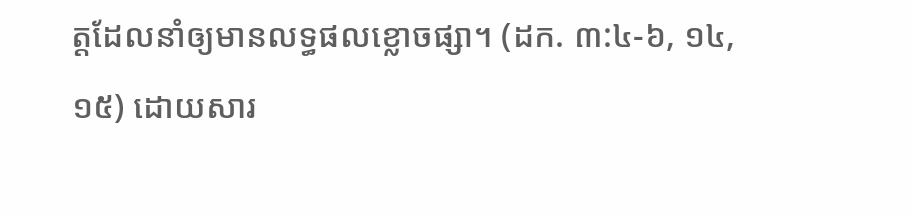ត្តដែលនាំឲ្យមានលទ្ធផលខ្លោចផ្សា។ (ដក. ៣:៤-៦, ១៤, ១៥) ដោយសារ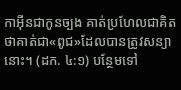កាអ៊ីនជាកូនច្បង គាត់ប្រហែលជាគិតថាគាត់ជា«ពូជ»ដែលបានត្រូវសន្យានោះ។ (ដក. ៤:១) បន្ថែមទៅ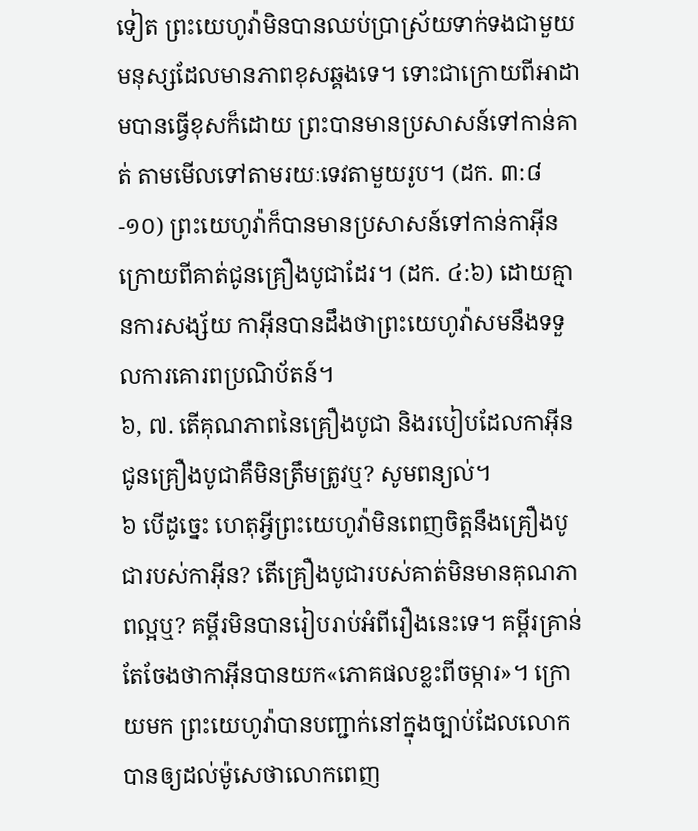ទៀត ព្រះយេហូវ៉ាមិនបានឈប់ប្រាស្រ័យទាក់ទងជាមួយមនុស្សដែលមានភាពខុសឆ្គងទេ។ ទោះជាក្រោយពីអាដាមបានធ្វើខុសក៏ដោយ ព្រះបានមានប្រសាសន៍ទៅកាន់គាត់ តាមមើលទៅតាមរយៈទេវតាមួយរូប។ (ដក. ៣:៨-១០) ព្រះយេហូវ៉ាក៏បានមានប្រសាសន៍ទៅកាន់កាអ៊ីនក្រោយពីគាត់ជូនគ្រឿងបូជាដែរ។ (ដក. ៤:៦) ដោយគ្មានការសង្ស័យ កាអ៊ីនបានដឹងថាព្រះយេហូវ៉ាសមនឹងទទួលការគោរពប្រណិប័តន៍។
៦, ៧. តើគុណភាពនៃគ្រឿងបូជា និងរបៀបដែលកាអ៊ីនជូនគ្រឿងបូជាគឺមិនត្រឹមត្រូវឬ? សូមពន្យល់។
៦ បើដូច្នេះ ហេតុអ្វីព្រះយេហូវ៉ាមិនពេញចិត្តនឹងគ្រឿងបូជារបស់កាអ៊ីន? តើគ្រឿងបូជារបស់គាត់មិនមានគុណភាពល្អឬ? គម្ពីរមិនបានរៀបរាប់អំពីរឿងនេះទេ។ គម្ពីរគ្រាន់តែចែងថាកាអ៊ីនបានយក«ភោគផលខ្លះពីចម្ការ»។ ក្រោយមក ព្រះយេហូវ៉ាបានបញ្ជាក់នៅក្នុងច្បាប់ដែលលោកបានឲ្យដល់ម៉ូសេថាលោកពេញ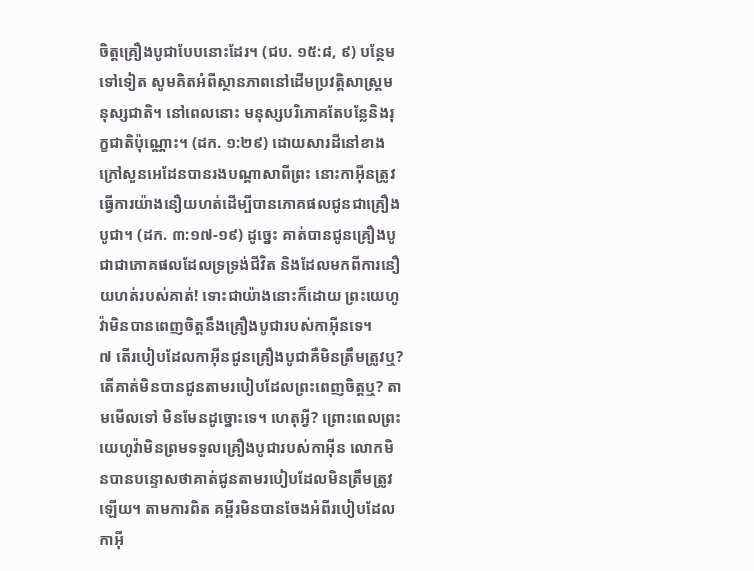ចិត្តគ្រឿងបូជាបែបនោះដែរ។ (ជប. ១៥:៨, ៩) បន្ថែមទៅទៀត សូមគិតអំពីស្ថានភាពនៅដើមប្រវត្តិសាស្ត្រមនុស្សជាតិ។ នៅពេលនោះ មនុស្សបរិភោគតែបន្លែនិងរុក្ខជាតិប៉ុណ្ណោះ។ (ដក. ១:២៩) ដោយសារដីនៅខាងក្រៅសួនអេដែនបានរងបណ្ដាសាពីព្រះ នោះកាអ៊ីនត្រូវធ្វើការយ៉ាងនឿយហត់ដើម្បីបានភោគផលជូនជាគ្រឿងបូជា។ (ដក. ៣:១៧-១៩) ដូច្នេះ គាត់បានជូនគ្រឿងបូជាជាភោគផលដែលទ្រទ្រង់ជីវិត និងដែលមកពីការនឿយហត់របស់គាត់! ទោះជាយ៉ាងនោះក៏ដោយ ព្រះយេហូវ៉ាមិនបានពេញចិត្តនឹងគ្រឿងបូជារបស់កាអ៊ីនទេ។
៧ តើរបៀបដែលកាអ៊ីនជូនគ្រឿងបូជាគឺមិនត្រឹមត្រូវឬ? តើគាត់មិនបានជូនតាមរបៀបដែលព្រះពេញចិត្តឬ? តាមមើលទៅ មិនមែនដូច្នោះទេ។ ហេតុអ្វី? ព្រោះពេលព្រះយេហូវ៉ាមិនព្រមទទួលគ្រឿងបូជារបស់កាអ៊ីន លោកមិនបានបន្ទោសថាគាត់ជូនតាមរបៀបដែលមិនត្រឹមត្រូវឡើយ។ តាមការពិត គម្ពីរមិនបានចែងអំពីរបៀបដែលកាអ៊ី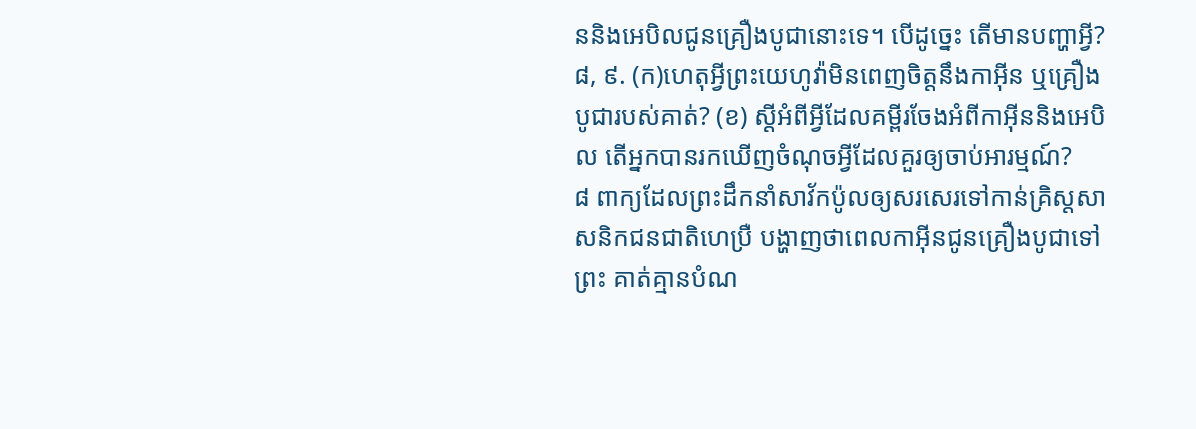ននិងអេបិលជូនគ្រឿងបូជានោះទេ។ បើដូច្នេះ តើមានបញ្ហាអ្វី?
៨, ៩. (ក)ហេតុអ្វីព្រះយេហូវ៉ាមិនពេញចិត្តនឹងកាអ៊ីន ឬគ្រឿងបូជារបស់គាត់? (ខ) ស្ដីអំពីអ្វីដែលគម្ពីរចែងអំពីកាអ៊ីននិងអេបិល តើអ្នកបានរកឃើញចំណុចអ្វីដែលគួរឲ្យចាប់អារម្មណ៍?
៨ ពាក្យដែលព្រះដឹកនាំសាវ័កប៉ូលឲ្យសរសេរទៅកាន់គ្រិស្តសាសនិកជនជាតិហេប្រឺ បង្ហាញថាពេលកាអ៊ីនជូនគ្រឿងបូជាទៅព្រះ គាត់គ្មានបំណ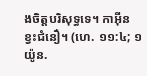ងចិត្តបរិសុទ្ធទេ។ កាអ៊ីនខ្វះជំនឿ។ (ហេ. ១១:៤; ១យ៉ូន.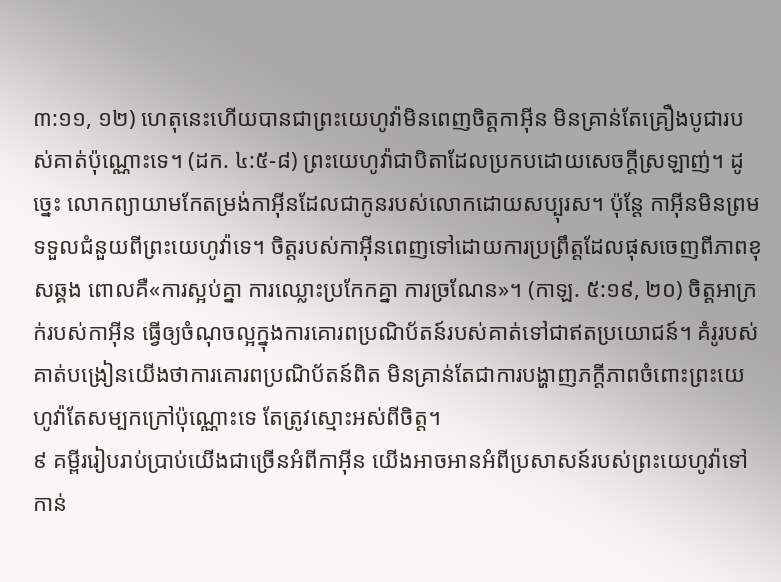៣:១១, ១២) ហេតុនេះហើយបានជាព្រះយេហូវ៉ាមិនពេញចិត្តកាអ៊ីន មិនគ្រាន់តែគ្រឿងបូជារបស់គាត់ប៉ុណ្ណោះទេ។ (ដក. ៤:៥-៨) ព្រះយេហូវ៉ាជាបិតាដែលប្រកបដោយសេចក្ដីស្រឡាញ់។ ដូច្នេះ លោកព្យាយាមកែតម្រង់កាអ៊ីនដែលជាកូនរបស់លោកដោយសប្បុរស។ ប៉ុន្តែ កាអ៊ីនមិនព្រមទទួលជំនួយពីព្រះយេហូវ៉ាទេ។ ចិត្តរបស់កាអ៊ីនពេញទៅដោយការប្រព្រឹត្តដែលផុសចេញពីភាពខុសឆ្គង ពោលគឺ«ការស្អប់គ្នា ការឈ្លោះប្រកែកគ្នា ការច្រណែន»។ (កាឡ. ៥:១៩, ២០) ចិត្តអាក្រក់របស់កាអ៊ីន ធ្វើឲ្យចំណុចល្អក្នុងការគោរពប្រណិប័តន៍របស់គាត់ទៅជាឥតប្រយោជន៍។ គំរូរបស់គាត់បង្រៀនយើងថាការគោរពប្រណិប័តន៍ពិត មិនគ្រាន់តែជាការបង្ហាញភក្ដីភាពចំពោះព្រះយេហូវ៉ាតែសម្បកក្រៅប៉ុណ្ណោះទេ តែត្រូវស្មោះអស់ពីចិត្ត។
៩ គម្ពីររៀបរាប់ប្រាប់យើងជាច្រើនអំពីកាអ៊ីន យើងអាចអានអំពីប្រសាសន៍របស់ព្រះយេហូវ៉ាទៅកាន់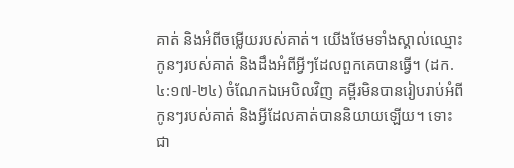គាត់ និងអំពីចម្លើយរបស់គាត់។ យើងថែមទាំងស្គាល់ឈ្មោះកូនៗរបស់គាត់ និងដឹងអំពីអ្វីៗដែលពួកគេបានធ្វើ។ (ដក. ៤:១៧-២៤) ចំណែកឯអេបិលវិញ គម្ពីរមិនបានរៀបរាប់អំពីកូនៗរបស់គាត់ និងអ្វីដែលគាត់បាននិយាយឡើយ។ ទោះជា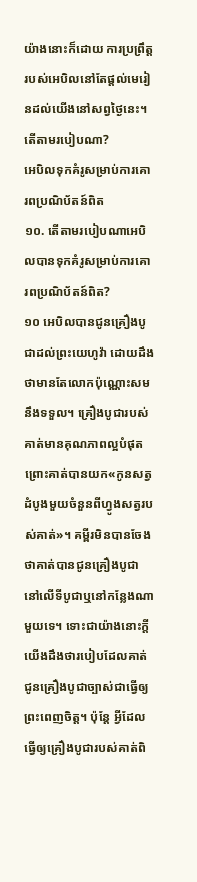យ៉ាងនោះក៏ដោយ ការប្រព្រឹត្តរបស់អេបិលនៅតែផ្ដល់មេរៀនដល់យើងនៅសព្វថ្ងៃនេះ។ តើតាមរបៀបណា?
អេបិលទុកគំរូសម្រាប់ការគោរពប្រណិប័តន៍ពិត
១០. តើតាមរបៀបណាអេបិលបានទុកគំរូសម្រាប់ការគោរពប្រណិប័តន៍ពិត?
១០ អេបិលបានជូនគ្រឿងបូជាដល់ព្រះយេហូវ៉ា ដោយដឹងថាមានតែលោកប៉ុណ្ណោះសមនឹងទទួល។ គ្រឿងបូជារបស់គាត់មានគុណភាពល្អបំផុត ព្រោះគាត់បានយក«កូនសត្វដំបូងមួយចំនួនពីហ្វូងសត្វរបស់គាត់»។ គម្ពីរមិនបានចែងថាគាត់បានជូនគ្រឿងបូជានៅលើទីបូជាឬនៅកន្លែងណាមួយទេ។ ទោះជាយ៉ាងនោះក្ដី យើងដឹងថារបៀបដែលគាត់ជូនគ្រឿងបូជាច្បាស់ជាធ្វើឲ្យព្រះពេញចិត្ត។ ប៉ុន្តែ អ្វីដែលធ្វើឲ្យគ្រឿងបូជារបស់គាត់ពិ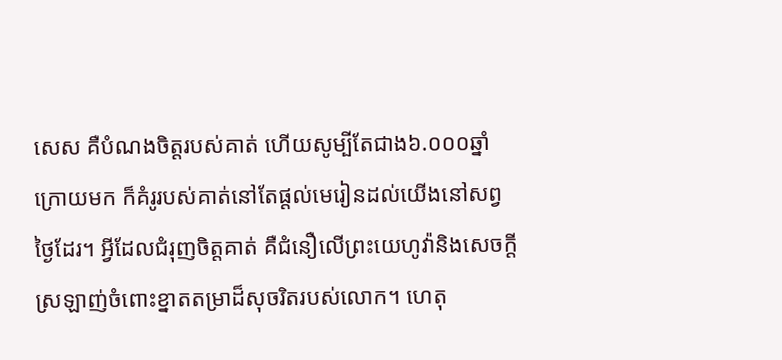សេស គឺបំណងចិត្តរបស់គាត់ ហើយសូម្បីតែជាង៦.០០០ឆ្នាំក្រោយមក ក៏គំរូរបស់គាត់នៅតែផ្ដល់មេរៀនដល់យើងនៅសព្វថ្ងៃដែរ។ អ្វីដែលជំរុញចិត្តគាត់ គឺជំនឿលើព្រះយេហូវ៉ានិងសេចក្ដីស្រឡាញ់ចំពោះខ្នាតតម្រាដ៏សុចរិតរបស់លោក។ ហេតុ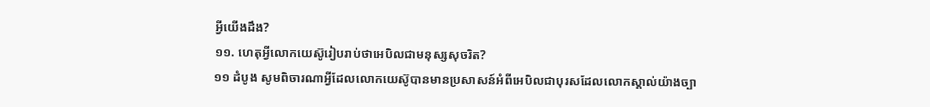អ្វីយើងដឹង?
១១. ហេតុអ្វីលោកយេស៊ូរៀបរាប់ថាអេបិលជាមនុស្សសុចរិត?
១១ ដំបូង សូមពិចារណាអ្វីដែលលោកយេស៊ូបានមានប្រសាសន៍អំពីអេបិលជាបុរសដែលលោកស្គាល់យ៉ាងច្បា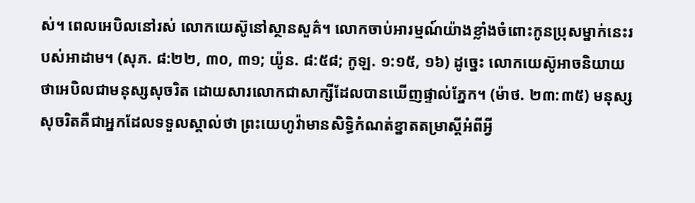ស់។ ពេលអេបិលនៅរស់ លោកយេស៊ូនៅស្ថានសួគ៌។ លោកចាប់អារម្មណ៍យ៉ាងខ្លាំងចំពោះកូនប្រុសម្នាក់នេះរបស់អាដាម។ (សុភ. ៨:២២, ៣០, ៣១; យ៉ូន. ៨:៥៨; កូឡ. ១:១៥, ១៦) ដូច្នេះ លោកយេស៊ូអាចនិយាយថាអេបិលជាមនុស្សសុចរិត ដោយសារលោកជាសាក្សីដែលបានឃើញផ្ទាល់ភ្នែក។ (ម៉ាថ. ២៣:៣៥) មនុស្សសុចរិតគឺជាអ្នកដែលទទួលស្គាល់ថា ព្រះយេហូវ៉ាមានសិទ្ធិកំណត់ខ្នាតតម្រាស្ដីអំពីអ្វី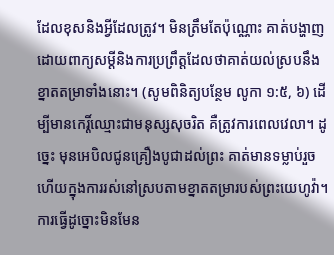ដែលខុសនិងអ្វីដែលត្រូវ។ មិនត្រឹមតែប៉ុណ្ណោះ គាត់បង្ហាញដោយពាក្យសម្ដីនិងការប្រព្រឹត្តដែលថាគាត់យល់ស្របនឹងខ្នាតតម្រាទាំងនោះ។ (សូមពិនិត្យបន្ថែម លូកា ១:៥, ៦) ដើម្បីមានកេរ្តិ៍ឈ្មោះជាមនុស្សសុចរិត គឺត្រូវការពេលវេលា។ ដូច្នេះ មុនអេបិលជូនគ្រឿងបូជាដល់ព្រះ គាត់មានទម្លាប់រួចហើយក្នុងការរស់នៅស្របតាមខ្នាតតម្រារបស់ព្រះយេហូវ៉ា។ ការធ្វើដូច្នោះមិនមែន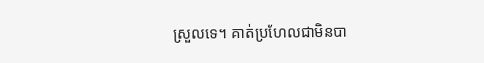ស្រួលទេ។ គាត់ប្រហែលជាមិនបា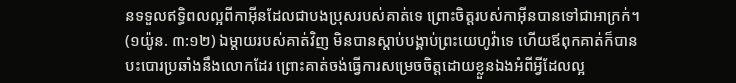នទទួលឥទ្ធិពលល្អពីកាអ៊ីនដែលជាបងប្រុសរបស់គាត់ទេ ព្រោះចិត្តរបស់កាអ៊ីនបានទៅជាអាក្រក់។ (១យ៉ូន. ៣:១២) ឯម្ដាយរបស់គាត់វិញ មិនបានស្ដាប់បង្គាប់ព្រះយេហូវ៉ាទេ ហើយឪពុកគាត់ក៏បានបះបោរប្រឆាំងនឹងលោកដែរ ព្រោះគាត់ចង់ធ្វើការសម្រេចចិត្តដោយខ្លួនឯងអំពីអ្វីដែលល្អ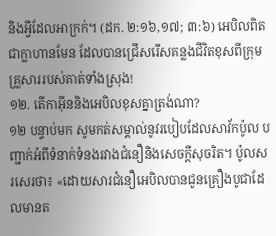និងអ្វីដែលអាក្រក់។ (ដក. ២:១៦,១៧; ៣:៦) អេបិលពិតជាក្លាហានមែន ដែលបានជ្រើសរើសគន្លងជីវិតខុសពីក្រុមគ្រួសាររបស់គាត់ទាំងស្រុង!
១២. តើកាអ៊ីននិងអេបិលខុសគ្នាត្រង់ណា?
១២ បន្ទាប់មក សូមកត់សម្គាល់នូវរបៀបដែលសាវ័កប៉ូល បញ្ជាក់អំពីទំនាក់ទំនងរវាងជំនឿនិងសេចក្ដីសុចរិត។ ប៉ូលសរសេរថា៖ «ដោយសារជំនឿអេបិលបានជូនគ្រឿងបូជាដែលមានត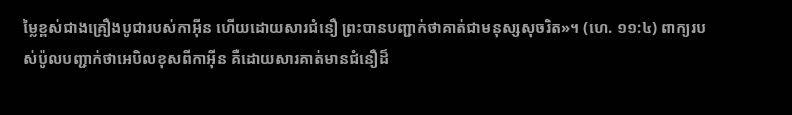ម្លៃខ្ពស់ជាងគ្រឿងបូជារបស់កាអ៊ីន ហើយដោយសារជំនឿ ព្រះបានបញ្ជាក់ថាគាត់ជាមនុស្សសុចរិត»។ (ហេ. ១១:៤) ពាក្យរបស់ប៉ូលបញ្ជាក់ថាអេបិលខុសពីកាអ៊ីន គឺដោយសារគាត់មានជំនឿដ៏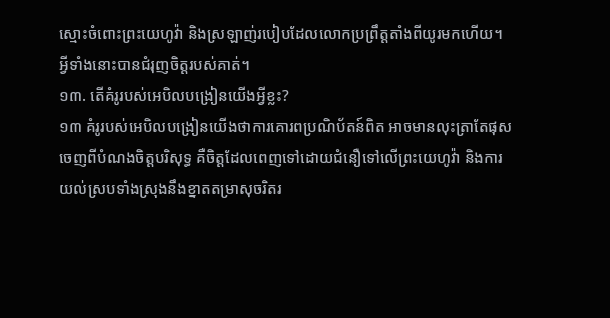ស្មោះចំពោះព្រះយេហូវ៉ា និងស្រឡាញ់របៀបដែលលោកប្រព្រឹត្តតាំងពីយូរមកហើយ។ អ្វីទាំងនោះបានជំរុញចិត្តរបស់គាត់។
១៣. តើគំរូរបស់អេបិលបង្រៀនយើងអ្វីខ្លះ?
១៣ គំរូរបស់អេបិលបង្រៀនយើងថាការគោរពប្រណិប័តន៍ពិត អាចមានលុះត្រាតែផុសចេញពីបំណងចិត្តបរិសុទ្ធ គឺចិត្តដែលពេញទៅដោយជំនឿទៅលើព្រះយេហូវ៉ា និងការយល់ស្របទាំងស្រុងនឹងខ្នាតតម្រាសុចរិតរ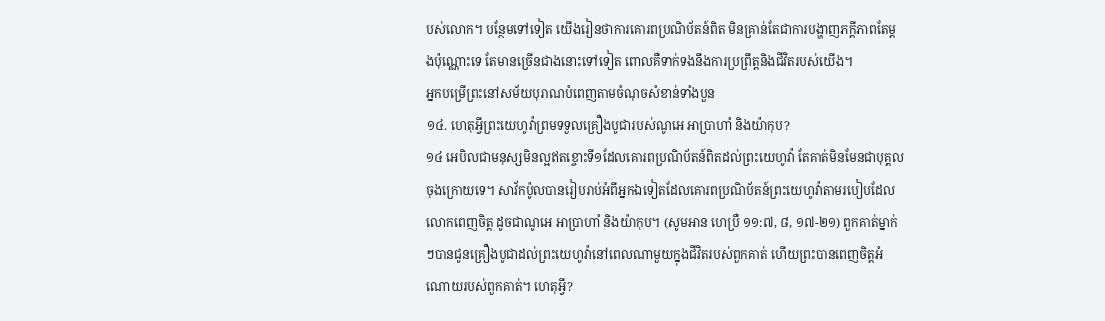បស់លោក។ បន្ថែមទៅទៀត យើងរៀនថាការគោរពប្រណិប័តន៍ពិត មិនគ្រាន់តែជាការបង្ហាញភក្ដីភាពតែម្ដងប៉ុណ្ណោះទេ តែមានច្រើនជាងនោះទៅទៀត ពោលគឺទាក់ទងនឹងការប្រព្រឹត្តនិងជីវិតរបស់យើង។
អ្នកបម្រើព្រះនៅសម័យបុរាណបំពេញតាមចំណុចសំខាន់ទាំងបួន
១៤. ហេតុអ្វីព្រះយេហូវ៉ាព្រមទទួលគ្រឿងបូជារបស់ណូអេ អាប្រាហាំ និងយ៉ាកុប?
១៤ អេបិលជាមនុស្សមិនល្អឥតខ្ចោះទី១ដែលគោរពប្រណិប័តន៍ពិតដល់ព្រះយេហូវ៉ា តែគាត់មិនមែនជាបុគ្គលចុងក្រោយទេ។ សាវ័កប៉ូលបានរៀបរាប់អំពីអ្នកឯទៀតដែលគោរពប្រណិប័តន៍ព្រះយេហូវ៉ាតាមរបៀបដែលលោកពេញចិត្ត ដូចជាណូអេ អាប្រាហាំ និងយ៉ាកុប។ (សូមអាន ហេប្រឺ ១១:៧, ៨, ១៧-២១) ពួកគាត់ម្នាក់ៗបានជូនគ្រឿងបូជាដល់ព្រះយេហូវ៉ានៅពេលណាមួយក្នុងជីវិតរបស់ពួកគាត់ ហើយព្រះបានពេញចិត្តអំណោយរបស់ពួកគាត់។ ហេតុអ្វី?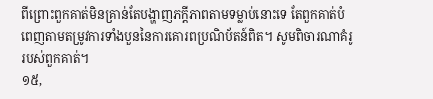ពីព្រោះពួកគាត់មិនគ្រាន់តែបង្ហាញភក្ដីភាពតាមទម្លាប់នោះទេ តែពួកគាត់បំពេញតាមតម្រូវការទាំងបួននៃការគោរពប្រណិប័តន៍ពិត។ សូមពិចារណាគំរូរបស់ពួកគាត់។
១៥,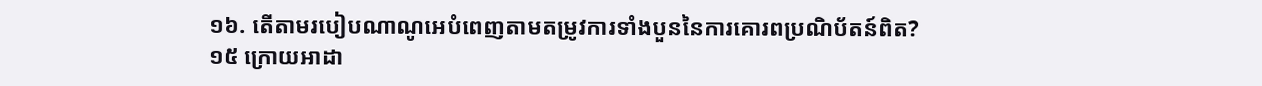១៦. តើតាមរបៀបណាណូអេបំពេញតាមតម្រូវការទាំងបួននៃការគោរពប្រណិប័តន៍ពិត?
១៥ ក្រោយអាដា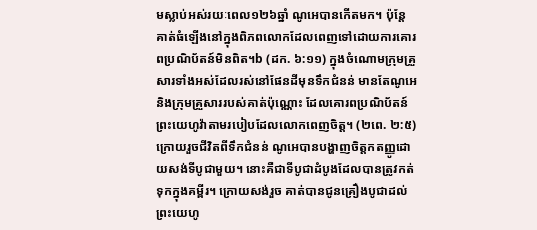មស្លាប់អស់រយៈពេល១២៦ឆ្នាំ ណូអេបានកើតមក។ ប៉ុន្តែ គាត់ធំឡើងនៅក្នុងពិភពលោកដែលពេញទៅដោយការគោរពប្រណិប័តន៍មិនពិត។b (ដក. ៦:១១) ក្នុងចំណោមក្រុមគ្រួសារទាំងអស់ដែលរស់នៅផែនដីមុនទឹកជំនន់ មានតែណូអេនិងក្រុមគ្រួសាររបស់គាត់ប៉ុណ្ណោះ ដែលគោរពប្រណិប័តន៍ព្រះយេហូវ៉ាតាមរបៀបដែលលោកពេញចិត្ត។ (២ពេ. ២:៥) ក្រោយរួចជីវិតពីទឹកជំនន់ ណូអេបានបង្ហាញចិត្តកតញ្ញូដោយសង់ទីបូជាមួយ។ នោះគឺជាទីបូជាដំបូងដែលបានត្រូវកត់ទុកក្នុងគម្ពីរ។ ក្រោយសង់រួច គាត់បានជូនគ្រឿងបូជាដល់ព្រះយេហូ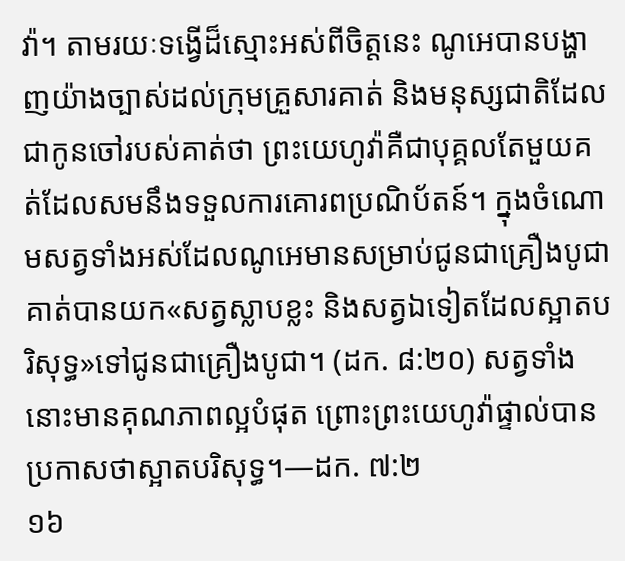វ៉ា។ តាមរយៈទង្វើដ៏ស្មោះអស់ពីចិត្តនេះ ណូអេបានបង្ហាញយ៉ាងច្បាស់ដល់ក្រុមគ្រួសារគាត់ និងមនុស្សជាតិដែលជាកូនចៅរបស់គាត់ថា ព្រះយេហូវ៉ាគឺជាបុគ្គលតែមួយគត់ដែលសមនឹងទទួលការគោរពប្រណិប័តន៍។ ក្នុងចំណោមសត្វទាំងអស់ដែលណូអេមានសម្រាប់ជូនជាគ្រឿងបូជា គាត់បានយក«សត្វស្លាបខ្លះ និងសត្វឯទៀតដែលស្អាតបរិសុទ្ធ»ទៅជូនជាគ្រឿងបូជា។ (ដក. ៨:២០) សត្វទាំងនោះមានគុណភាពល្អបំផុត ព្រោះព្រះយេហូវ៉ាផ្ទាល់បានប្រកាសថាស្អាតបរិសុទ្ធ។—ដក. ៧:២
១៦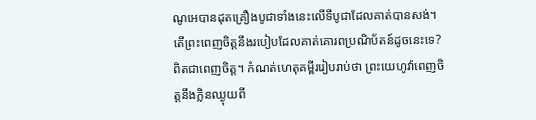ណូអេបានដុតគ្រឿងបូជាទាំងនេះលើទីបូជាដែលគាត់បានសង់។ តើព្រះពេញចិត្តនឹងរបៀបដែលគាត់គោរពប្រណិប័តន៍ដូចនេះទេ? ពិតជាពេញចិត្ត។ កំណត់ហេតុគម្ពីររៀបរាប់ថា ព្រះយេហូវ៉ាពេញចិត្តនឹងក្លិនឈ្ងុយពី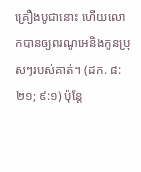គ្រឿងបូជានោះ ហើយលោកបានឲ្យពរណូអេនិងកូនប្រុសៗរបស់គាត់។ (ដក. ៨:២១; ៩:១) ប៉ុន្តែ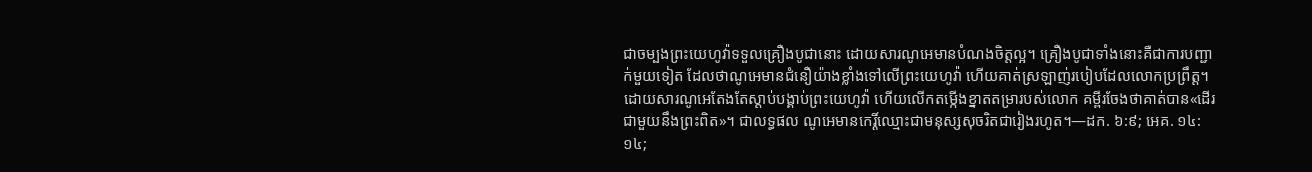ជាចម្បងព្រះយេហូវ៉ាទទួលគ្រឿងបូជានោះ ដោយសារណូអេមានបំណងចិត្តល្អ។ គ្រឿងបូជាទាំងនោះគឺជាការបញ្ជាក់មួយទៀត ដែលថាណូអេមានជំនឿយ៉ាងខ្លាំងទៅលើព្រះយេហូវ៉ា ហើយគាត់ស្រឡាញ់របៀបដែលលោកប្រព្រឹត្ត។ ដោយសារណូអេតែងតែស្ដាប់បង្គាប់ព្រះយេហូវ៉ា ហើយលើកតម្កើងខ្នាតតម្រារបស់លោក គម្ពីរចែងថាគាត់បាន«ដើរជាមួយនឹងព្រះពិត»។ ជាលទ្ធផល ណូអេមានកេរ្តិ៍ឈ្មោះជាមនុស្សសុចរិតជារៀងរហូត។—ដក. ៦:៩; អេគ. ១៤:១៤;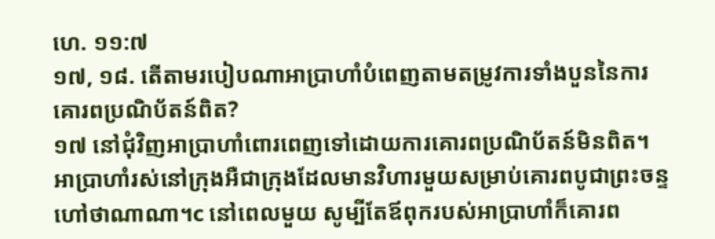ហេ. ១១:៧
១៧, ១៨. តើតាមរបៀបណាអាប្រាហាំបំពេញតាមតម្រូវការទាំងបួននៃការគោរពប្រណិប័តន៍ពិត?
១៧ នៅជុំវិញអាប្រាហាំពោរពេញទៅដោយការគោរពប្រណិប័តន៍មិនពិត។ អាប្រាហាំរស់នៅក្រុងអឺជាក្រុងដែលមានវិហារមួយសម្រាប់គោរពបូជាព្រះចន្ទ ហៅថាណាណា។c នៅពេលមួយ សូម្បីតែឪពុករបស់អាប្រាហាំក៏គោរព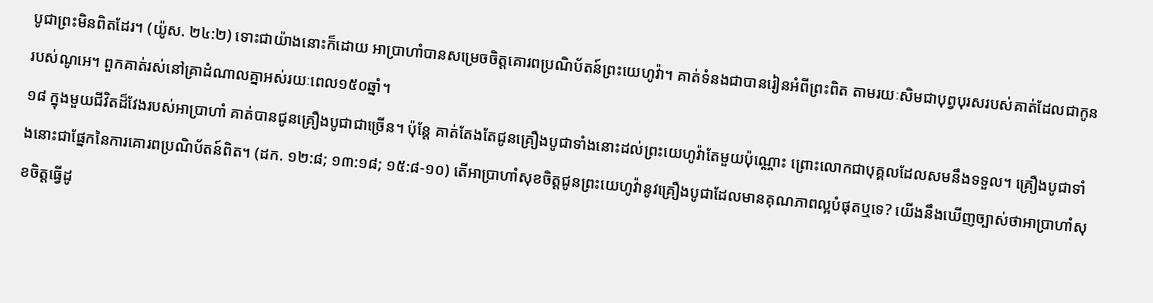បូជាព្រះមិនពិតដែរ។ (យ៉ូស. ២៤:២) ទោះជាយ៉ាងនោះក៏ដោយ អាប្រាហាំបានសម្រេចចិត្តគោរពប្រណិប័តន៍ព្រះយេហូវ៉ា។ គាត់ទំនងជាបានរៀនអំពីព្រះពិត តាមរយៈសិមជាបុព្វបុរសរបស់គាត់ដែលជាកូនរបស់ណូអេ។ ពួកគាត់រស់នៅគ្រាដំណាលគ្នាអស់រយៈពេល១៥០ឆ្នាំ។
១៨ ក្នុងមួយជីវិតដ៏វែងរបស់អាប្រាហាំ គាត់បានជូនគ្រឿងបូជាជាច្រើន។ ប៉ុន្តែ គាត់តែងតែជូនគ្រឿងបូជាទាំងនោះដល់ព្រះយេហូវ៉ាតែមួយប៉ុណ្ណោះ ព្រោះលោកជាបុគ្គលដែលសមនឹងទទួល។ គ្រឿងបូជាទាំងនោះជាផ្នែកនៃការគោរពប្រណិប័តន៍ពិត។ (ដក. ១២:៨; ១៣:១៨; ១៥:៨-១០) តើអាប្រាហាំសុខចិត្តជូនព្រះយេហូវ៉ានូវគ្រឿងបូជាដែលមានគុណភាពល្អបំផុតឬទេ? យើងនឹងឃើញច្បាស់ថាអាប្រាហាំសុខចិត្តធ្វើដូ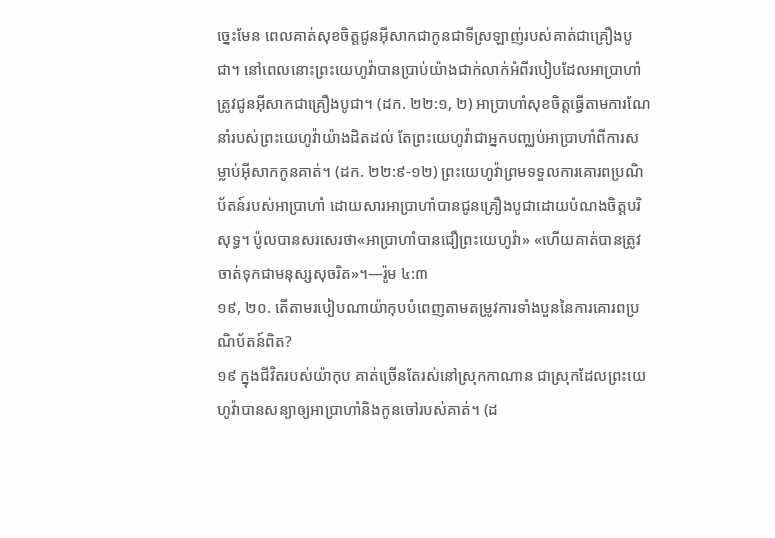ច្នេះមែន ពេលគាត់សុខចិត្តជូនអ៊ីសាកជាកូនជាទីស្រឡាញ់របស់គាត់ជាគ្រឿងបូជា។ នៅពេលនោះព្រះយេហូវ៉ាបានប្រាប់យ៉ាងជាក់លាក់អំពីរបៀបដែលអាប្រាហាំត្រូវជូនអ៊ីសាកជាគ្រឿងបូជា។ (ដក. ២២:១, ២) អាប្រាហាំសុខចិត្តធ្វើតាមការណែនាំរបស់ព្រះយេហូវ៉ាយ៉ាងដិតដល់ តែព្រះយេហូវ៉ាជាអ្នកបញ្ឈប់អាប្រាហាំពីការសម្លាប់អ៊ីសាកកូនគាត់។ (ដក. ២២:៩-១២) ព្រះយេហូវ៉ាព្រមទទួលការគោរពប្រណិប័តន៍របស់អាប្រាហាំ ដោយសារអាប្រាហាំបានជូនគ្រឿងបូជាដោយបំណងចិត្តបរិសុទ្ធ។ ប៉ូលបានសរសេរថា«អាប្រាហាំបានជឿព្រះយេហូវ៉ា» «ហើយគាត់បានត្រូវចាត់ទុកជាមនុស្សសុចរិត»។—រ៉ូម ៤:៣
១៩, ២០. តើតាមរបៀបណាយ៉ាកុបបំពេញតាមតម្រូវការទាំងបួននៃការគោរពប្រណិប័តន៍ពិត?
១៩ ក្នុងជីវិតរបស់យ៉ាកុប គាត់ច្រើនតែរស់នៅស្រុកកាណាន ជាស្រុកដែលព្រះយេហូវ៉ាបានសន្យាឲ្យអាប្រាហាំនិងកូនចៅរបស់គាត់។ (ដ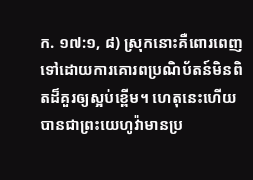ក. ១៧:១, ៨) ស្រុកនោះគឺពោរពេញទៅដោយការគោរពប្រណិប័តន៍មិនពិតដ៏គួរឲ្យស្អប់ខ្ពើម។ ហេតុនេះហើយបានជាព្រះយេហូវ៉ាមានប្រ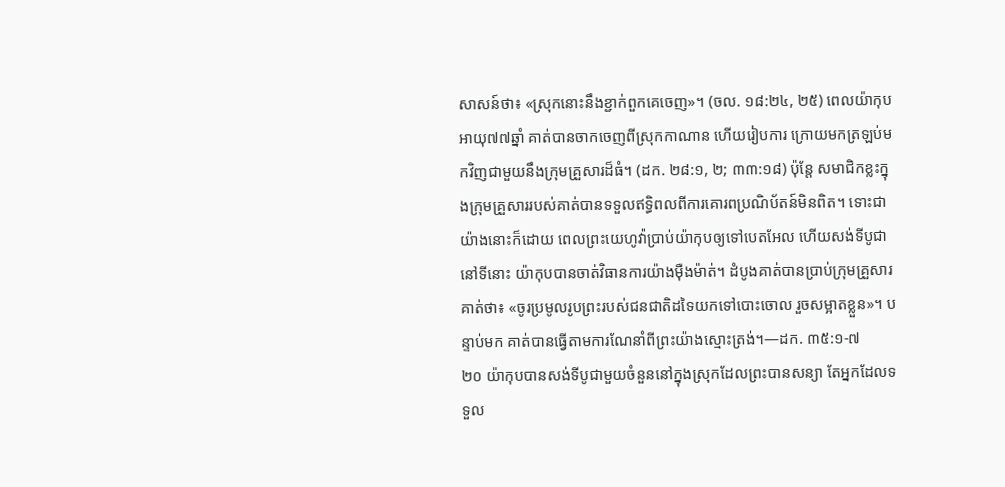សាសន៍ថា៖ «ស្រុកនោះនឹងខ្ជាក់ពួកគេចេញ»។ (ចល. ១៨:២៤, ២៥) ពេលយ៉ាកុបអាយុ៧៧ឆ្នាំ គាត់បានចាកចេញពីស្រុកកាណាន ហើយរៀបការ ក្រោយមកត្រឡប់មកវិញជាមួយនឹងក្រុមគ្រួសារដ៏ធំ។ (ដក. ២៨:១, ២; ៣៣:១៨) ប៉ុន្តែ សមាជិកខ្លះក្នុងក្រុមគ្រួសាររបស់គាត់បានទទួលឥទ្ធិពលពីការគោរពប្រណិប័តន៍មិនពិត។ ទោះជាយ៉ាងនោះក៏ដោយ ពេលព្រះយេហូវ៉ាប្រាប់យ៉ាកុបឲ្យទៅបេតអែល ហើយសង់ទីបូជានៅទីនោះ យ៉ាកុបបានចាត់វិធានការយ៉ាងម៉ឺងម៉ាត់។ ដំបូងគាត់បានប្រាប់ក្រុមគ្រួសារគាត់ថា៖ «ចូរប្រមូលរូបព្រះរបស់ជនជាតិដទៃយកទៅបោះចោល រួចសម្អាតខ្លួន»។ បន្ទាប់មក គាត់បានធ្វើតាមការណែនាំពីព្រះយ៉ាងស្មោះត្រង់។—ដក. ៣៥:១-៧
២០ យ៉ាកុបបានសង់ទីបូជាមួយចំនួននៅក្នុងស្រុកដែលព្រះបានសន្យា តែអ្នកដែលទទួល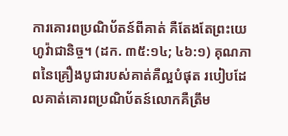ការគោរពប្រណិប័តន៍ពីគាត់ គឺតែងតែព្រះយេហូវ៉ាជានិច្ច។ (ដក. ៣៥:១៤; ៤៦:១) គុណភាពនៃគ្រឿងបូជារបស់គាត់គឺល្អបំផុត របៀបដែលគាត់គោរពប្រណិប័តន៍លោកគឺត្រឹម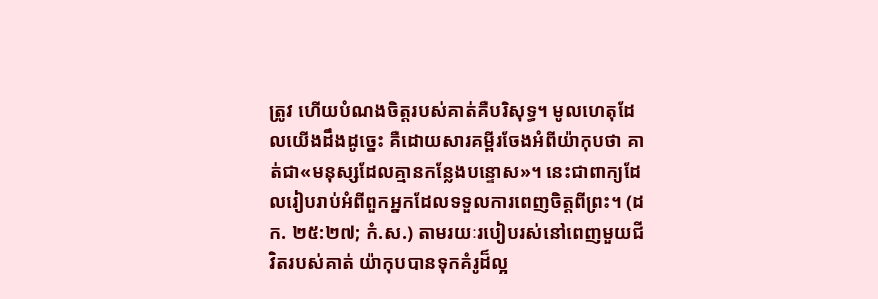ត្រូវ ហើយបំណងចិត្តរបស់គាត់គឺបរិសុទ្ធ។ មូលហេតុដែលយើងដឹងដូច្នេះ គឺដោយសារគម្ពីរចែងអំពីយ៉ាកុបថា គាត់ជា«មនុស្សដែលគ្មានកន្លែងបន្ទោស»។ នេះជាពាក្យដែលរៀបរាប់អំពីពួកអ្នកដែលទទួលការពេញចិត្តពីព្រះ។ (ដក. ២៥:២៧; កំ.ស.) តាមរយៈរបៀបរស់នៅពេញមួយជីវិតរបស់គាត់ យ៉ាកុបបានទុកគំរូដ៏ល្អ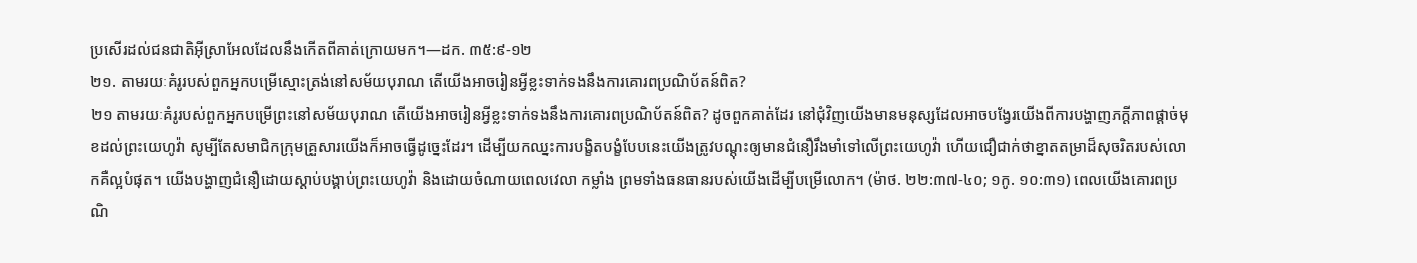ប្រសើរដល់ជនជាតិអ៊ីស្រាអែលដែលនឹងកើតពីគាត់ក្រោយមក។—ដក. ៣៥:៩-១២
២១. តាមរយៈគំរូរបស់ពួកអ្នកបម្រើស្មោះត្រង់នៅសម័យបុរាណ តើយើងអាចរៀនអ្វីខ្លះទាក់ទងនឹងការគោរពប្រណិប័តន៍ពិត?
២១ តាមរយៈគំរូរបស់ពួកអ្នកបម្រើព្រះនៅសម័យបុរាណ តើយើងអាចរៀនអ្វីខ្លះទាក់ទងនឹងការគោរពប្រណិប័តន៍ពិត? ដូចពួកគាត់ដែរ នៅជុំវិញយើងមានមនុស្សដែលអាចបង្វែរយើងពីការបង្ហាញភក្ដីភាពផ្ដាច់មុខដល់ព្រះយេហូវ៉ា សូម្បីតែសមាជិកក្រុមគ្រួសារយើងក៏អាចធ្វើដូច្នេះដែរ។ ដើម្បីយកឈ្នះការបង្ខិតបង្ខំបែបនេះយើងត្រូវបណ្ដុះឲ្យមានជំនឿរឹងមាំទៅលើព្រះយេហូវ៉ា ហើយជឿជាក់ថាខ្នាតតម្រាដ៏សុចរិតរបស់លោកគឺល្អបំផុត។ យើងបង្ហាញជំនឿដោយស្ដាប់បង្គាប់ព្រះយេហូវ៉ា និងដោយចំណាយពេលវេលា កម្លាំង ព្រមទាំងធនធានរបស់យើងដើម្បីបម្រើលោក។ (ម៉ាថ. ២២:៣៧-៤០; ១កូ. ១០:៣១) ពេលយើងគោរពប្រណិ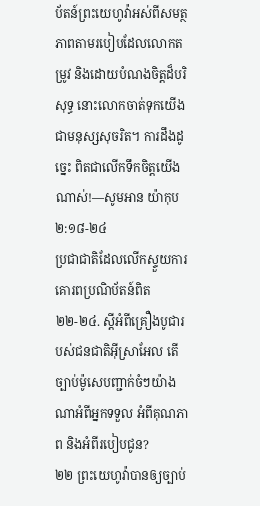ប័តន៍ព្រះយេហូវ៉ាអស់ពីសមត្ថភាពតាមរបៀបដែលលោកតម្រូវ និងដោយបំណងចិត្តដ៏បរិសុទ្ធ នោះលោកចាត់ទុកយើងជាមនុស្សសុចរិត។ ការដឹងដូច្នេះ ពិតជាលើកទឹកចិត្តយើងណាស់!—សូមអាន យ៉ាកុប ២:១៨-២៤
ប្រជាជាតិដែលលើកស្ទួយការគោរពប្រណិប័តន៍ពិត
២២-២៤. ស្ដីអំពីគ្រឿងបូជារបស់ជនជាតិអ៊ីស្រាអែល តើច្បាប់ម៉ូសេបញ្ជាក់ចំៗយ៉ាងណាអំពីអ្នកទទួល អំពីគុណភាព និងអំពីរបៀបជូន?
២២ ព្រះយេហូវ៉ាបានឲ្យច្បាប់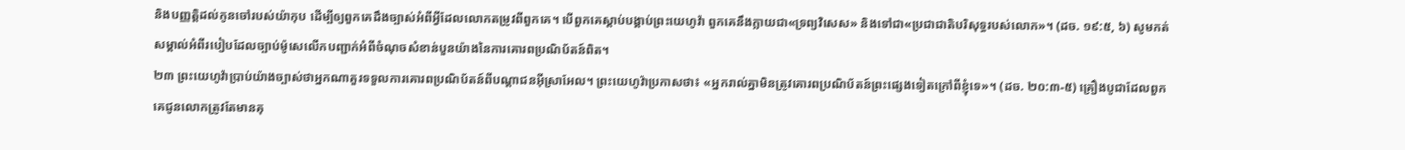និងបញ្ញត្តិដល់កូនចៅរបស់យ៉ាកុប ដើម្បីឲ្យពួកគេដឹងច្បាស់អំពីអ្វីដែលលោកតម្រូវពីពួកគេ។ បើពួកគេស្ដាប់បង្គាប់ព្រះយេហូវ៉ា ពួកគេនឹងក្លាយជា«ទ្រព្យវិសេស» និងទៅជា«ប្រជាជាតិបរិសុទ្ធរបស់លោក»។ (ដច. ១៩:៥, ៦) សូមកត់សម្គាល់អំពីរបៀបដែលច្បាប់ម៉ូសេលើកបញ្ជាក់អំពីចំណុចសំខាន់បួនយ៉ាងនៃការគោរពប្រណិប័តន៍ពិត។
២៣ ព្រះយេហូវ៉ាប្រាប់យ៉ាងច្បាស់ថាអ្នកណាគួរទទួលការគោរពប្រណិប័តន៍ពីបណ្ដាជនអ៊ីស្រាអែល។ ព្រះយេហូវ៉ាប្រកាសថា៖ «អ្នករាល់គ្នាមិនត្រូវគោរពប្រណិប័តន៍ព្រះផ្សេងទៀតក្រៅពីខ្ញុំទេ»។ (ដច. ២០:៣-៥) គ្រឿងបូជាដែលពួកគេជូនលោកត្រូវតែមានគុ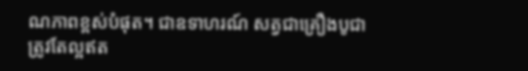ណភាពខ្ពស់បំផុត។ ជាឧទាហរណ៍ សត្វជាគ្រឿងបូជាត្រូវតែល្អឥត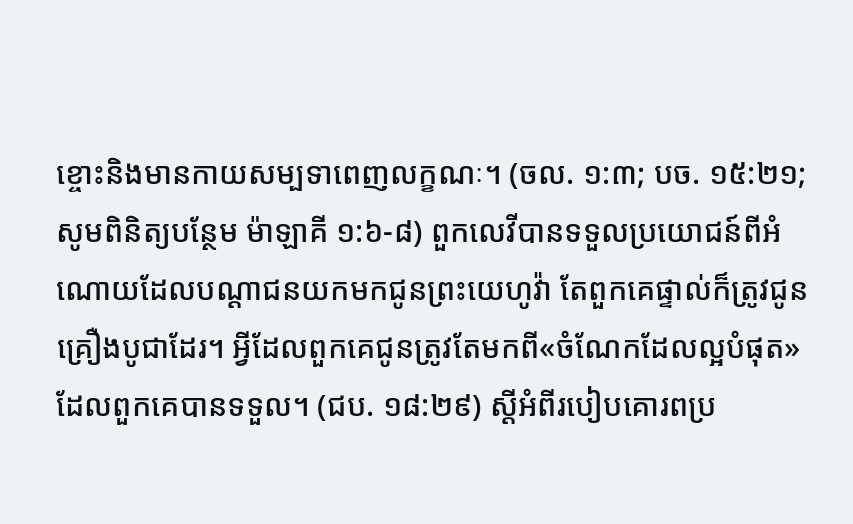ខ្ចោះនិងមានកាយសម្បទាពេញលក្ខណៈ។ (ចល. ១:៣; បច. ១៥:២១; សូមពិនិត្យបន្ថែម ម៉ាឡាគី ១:៦-៨) ពួកលេវីបានទទួលប្រយោជន៍ពីអំណោយដែលបណ្ដាជនយកមកជូនព្រះយេហូវ៉ា តែពួកគេផ្ទាល់ក៏ត្រូវជូនគ្រឿងបូជាដែរ។ អ្វីដែលពួកគេជូនត្រូវតែមកពី«ចំណែកដែលល្អបំផុត»ដែលពួកគេបានទទួល។ (ជប. ១៨:២៩) ស្ដីអំពីរបៀបគោរពប្រ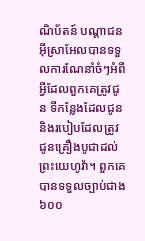ណិប័តន៍ បណ្ដាជនអ៊ីស្រាអែលបានទទួលការណែនាំចំៗអំពីអ្វីដែលពួកគេត្រូវជូន ទីកន្លែងដែលជូន និងរបៀបដែលត្រូវជូនគ្រឿងបូជាដល់ព្រះយេហូវ៉ា។ ពួកគេបានទទួលច្បាប់ជាង៦០០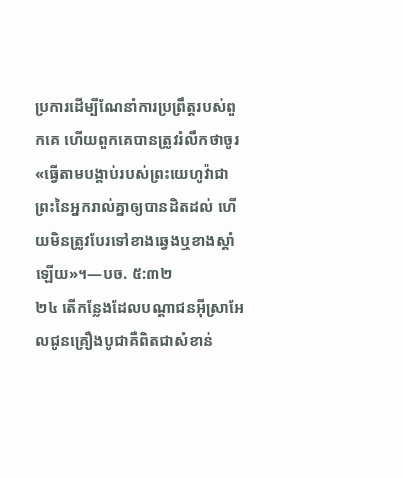ប្រការដើម្បីណែនាំការប្រព្រឹត្តរបស់ពួកគេ ហើយពួកគេបានត្រូវរំលឹកថាចូរ«ធ្វើតាមបង្គាប់របស់ព្រះយេហូវ៉ាជាព្រះនៃអ្នករាល់គ្នាឲ្យបានដិតដល់ ហើយមិនត្រូវបែរទៅខាងឆ្វេងឬខាងស្ដាំឡើយ»។—បច. ៥:៣២
២៤ តើកន្លែងដែលបណ្ដាជនអ៊ីស្រាអែលជូនគ្រឿងបូជាគឺពិតជាសំខាន់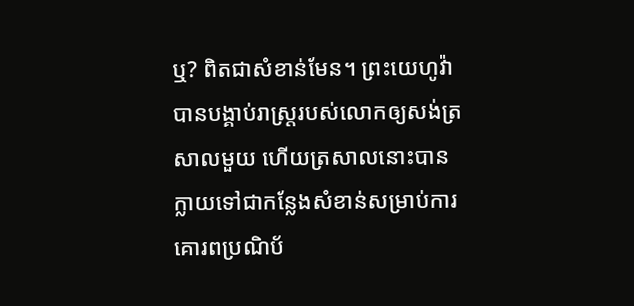ឬ? ពិតជាសំខាន់មែន។ ព្រះយេហូវ៉ាបានបង្គាប់រាស្ត្ររបស់លោកឲ្យសង់ត្រសាលមួយ ហើយត្រសាលនោះបានក្លាយទៅជាកន្លែងសំខាន់សម្រាប់ការគោរពប្រណិប័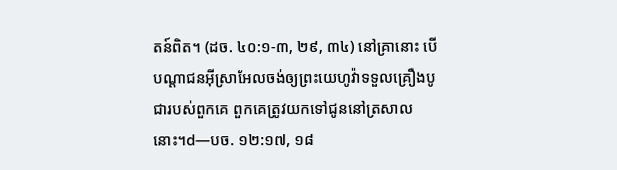តន៍ពិត។ (ដច. ៤០:១-៣, ២៩, ៣៤) នៅគ្រានោះ បើបណ្ដាជនអ៊ីស្រាអែលចង់ឲ្យព្រះយេហូវ៉ាទទួលគ្រឿងបូជារបស់ពួកគេ ពួកគេត្រូវយកទៅជូននៅត្រសាលនោះ។d—បច. ១២:១៧, ១៨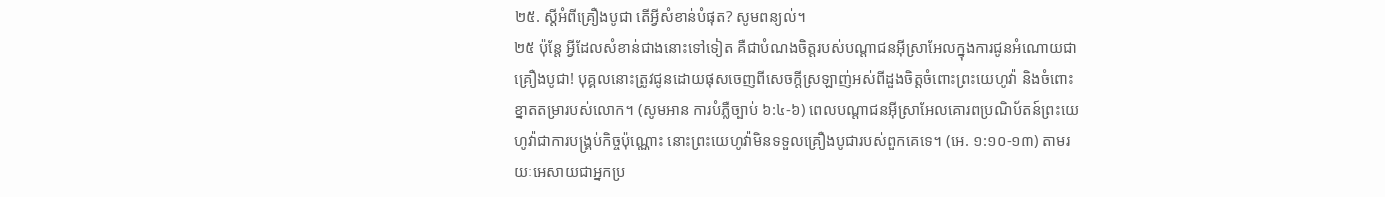២៥. ស្ដីអំពីគ្រឿងបូជា តើអ្វីសំខាន់បំផុត? សូមពន្យល់។
២៥ ប៉ុន្តែ អ្វីដែលសំខាន់ជាងនោះទៅទៀត គឺជាបំណងចិត្តរបស់បណ្ដាជនអ៊ីស្រាអែលក្នុងការជូនអំណោយជាគ្រឿងបូជា! បុគ្គលនោះត្រូវជូនដោយផុសចេញពីសេចក្ដីស្រឡាញ់អស់ពីដួងចិត្តចំពោះព្រះយេហូវ៉ា និងចំពោះខ្នាតតម្រារបស់លោក។ (សូមអាន ការបំភ្លឺច្បាប់ ៦:៤-៦) ពេលបណ្ដាជនអ៊ីស្រាអែលគោរពប្រណិប័តន៍ព្រះយេហូវ៉ាជាការបង្គ្រប់កិច្ចប៉ុណ្ណោះ នោះព្រះយេហូវ៉ាមិនទទួលគ្រឿងបូជារបស់ពួកគេទេ។ (អេ. ១:១០-១៣) តាមរយៈអេសាយជាអ្នកប្រ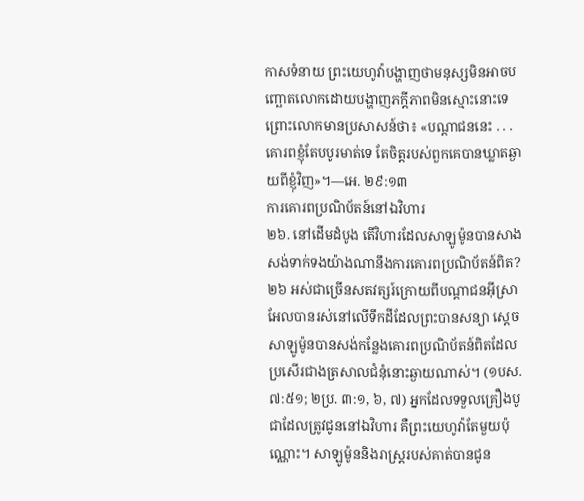កាសទំនាយ ព្រះយេហូវ៉ាបង្ហាញថាមនុស្សមិនអាចបញ្ឆោតលោកដោយបង្ហាញភក្ដីភាពមិនស្មោះនោះទេ ព្រោះលោកមានប្រសាសន៍ថា៖ «បណ្ដាជននេះ . . . គោរពខ្ញុំតែបបូរមាត់ទេ តែចិត្តរបស់ពួកគេបានឃ្លាតឆ្ងាយពីខ្ញុំវិញ»។—អេ. ២៩:១៣
ការគោរពប្រណិប័តន៍នៅឯវិហារ
២៦. នៅដើមដំបូង តើវិហារដែលសាឡូម៉ូនបានសាងសង់ទាក់ទងយ៉ាងណានឹងការគោរពប្រណិប័តន៍ពិត?
២៦ អស់ជាច្រើនសតវត្សរ៍ក្រោយពីបណ្ដាជនអ៊ីស្រាអែលបានរស់នៅលើទឹកដីដែលព្រះបានសន្យា ស្ដេចសាឡូម៉ូនបានសង់កន្លែងគោរពប្រណិប័តន៍ពិតដែលប្រសើរជាងត្រសាលជំនុំនោះឆ្ងាយណាស់។ (១បស. ៧:៥១; ២ប្រ. ៣:១, ៦, ៧) អ្នកដែលទទួលគ្រឿងបូជាដែលត្រូវជូននៅឯវិហារ គឺព្រះយេហូវ៉ាតែមួយប៉ុណ្ណោះ។ សាឡូម៉ូននិងរាស្ត្ររបស់គាត់បានជូន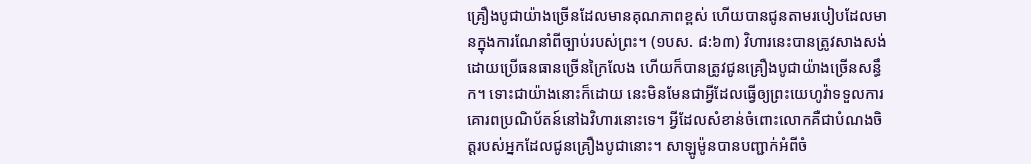គ្រឿងបូជាយ៉ាងច្រើនដែលមានគុណភាពខ្ពស់ ហើយបានជូនតាមរបៀបដែលមានក្នុងការណែនាំពីច្បាប់របស់ព្រះ។ (១បស. ៨:៦៣) វិហារនេះបានត្រូវសាងសង់ដោយប្រើធនធានច្រើនក្រៃលែង ហើយក៏បានត្រូវជូនគ្រឿងបូជាយ៉ាងច្រើនសន្ធឹក។ ទោះជាយ៉ាងនោះក៏ដោយ នេះមិនមែនជាអ្វីដែលធ្វើឲ្យព្រះយេហូវ៉ាទទួលការគោរពប្រណិប័តន៍នៅឯវិហារនោះទេ។ អ្វីដែលសំខាន់ចំពោះលោកគឺជាបំណងចិត្តរបស់អ្នកដែលជូនគ្រឿងបូជានោះ។ សាឡូម៉ូនបានបញ្ជាក់អំពីចំ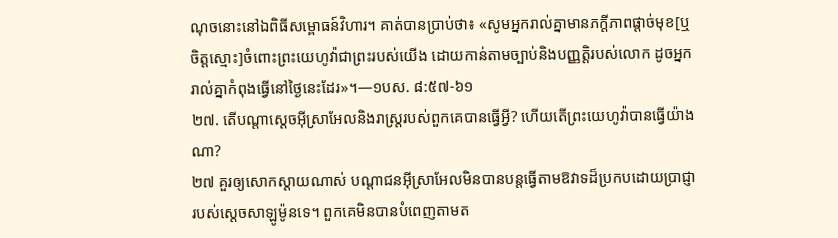ណុចនោះនៅឯពិធីសម្ពោធន៍វិហារ។ គាត់បានប្រាប់ថា៖ «សូមអ្នករាល់គ្នាមានភក្ដីភាពផ្ដាច់មុខ[ឬចិត្តស្មោះ]ចំពោះព្រះយេហូវ៉ាជាព្រះរបស់យើង ដោយកាន់តាមច្បាប់និងបញ្ញត្តិរបស់លោក ដូចអ្នករាល់គ្នាកំពុងធ្វើនៅថ្ងៃនេះដែរ»។—១បស. ៨:៥៧-៦១
២៧. តើបណ្ដាស្ដេចអ៊ីស្រាអែលនិងរាស្ត្ររបស់ពួកគេបានធ្វើអ្វី? ហើយតើព្រះយេហូវ៉ាបានធ្វើយ៉ាងណា?
២៧ គួរឲ្យសោកស្ដាយណាស់ បណ្ដាជនអ៊ីស្រាអែលមិនបានបន្តធ្វើតាមឱវាទដ៏ប្រកបដោយប្រាជ្ញារបស់ស្ដេចសាឡូម៉ូនទេ។ ពួកគេមិនបានបំពេញតាមត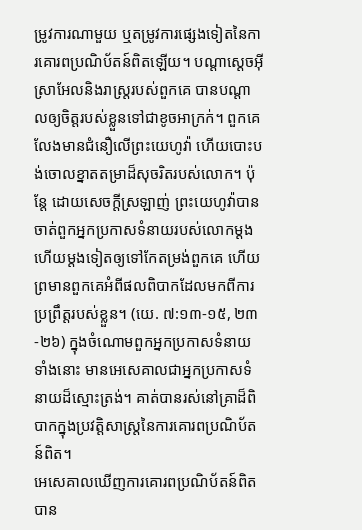ម្រូវការណាមួយ ឬតម្រូវការផ្សេងទៀតនៃការគោរពប្រណិប័តន៍ពិតឡើយ។ បណ្ដាស្ដេចអ៊ីស្រាអែលនិងរាស្ត្ររបស់ពួកគេ បានបណ្ដាលឲ្យចិត្តរបស់ខ្លួនទៅជាខូចអាក្រក់។ ពួកគេលែងមានជំនឿលើព្រះយេហូវ៉ា ហើយបោះបង់ចោលខ្នាតតម្រាដ៏សុចរិតរបស់លោក។ ប៉ុន្តែ ដោយសេចក្ដីស្រឡាញ់ ព្រះយេហូវ៉ាបានចាត់ពួកអ្នកប្រកាសទំនាយរបស់លោកម្ដងហើយម្ដងទៀតឲ្យទៅកែតម្រង់ពួកគេ ហើយព្រមានពួកគេអំពីផលពិបាកដែលមកពីការប្រព្រឹត្តរបស់ខ្លួន។ (យេ. ៧:១៣-១៥, ២៣-២៦) ក្នុងចំណោមពួកអ្នកប្រកាសទំនាយទាំងនោះ មានអេសេគាលជាអ្នកប្រកាសទំនាយដ៏ស្មោះត្រង់។ គាត់បានរស់នៅគ្រាដ៏ពិបាកក្នុងប្រវត្តិសាស្ត្រនៃការគោរពប្រណិប័តន៍ពិត។
អេសេគាលឃើញការគោរពប្រណិប័តន៍ពិតបាន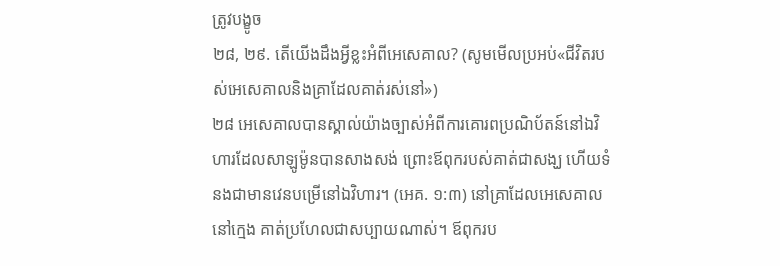ត្រូវបង្ខូច
២៨, ២៩. តើយើងដឹងអ្វីខ្លះអំពីអេសេគាល? (សូមមើលប្រអប់«ជីវិតរបស់អេសេគាលនិងគ្រាដែលគាត់រស់នៅ»)
២៨ អេសេគាលបានស្គាល់យ៉ាងច្បាស់អំពីការគោរពប្រណិប័តន៍នៅឯវិហារដែលសាឡូម៉ូនបានសាងសង់ ព្រោះឪពុករបស់គាត់ជាសង្ឃ ហើយទំនងជាមានវេនបម្រើនៅឯវិហារ។ (អេគ. ១:៣) នៅគ្រាដែលអេសេគាលនៅក្មេង គាត់ប្រហែលជាសប្បាយណាស់។ ឪពុករប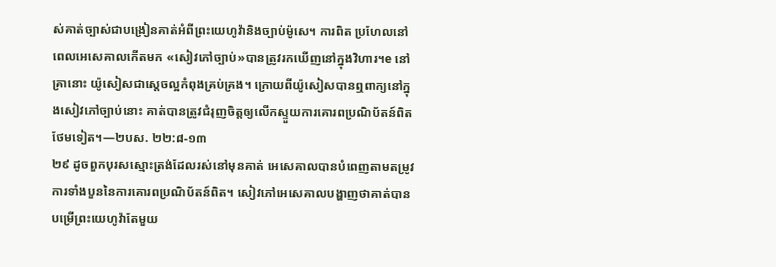ស់គាត់ច្បាស់ជាបង្រៀនគាត់អំពីព្រះយេហូវ៉ានិងច្បាប់ម៉ូសេ។ ការពិត ប្រហែលនៅពេលអេសេគាលកើតមក «សៀវភៅច្បាប់»បានត្រូវរកឃើញនៅក្នុងវិហារ។e នៅគ្រានោះ យ៉ូសៀសជាស្ដេចល្អកំពុងគ្រប់គ្រង។ ក្រោយពីយ៉ូសៀសបានឮពាក្យនៅក្នុងសៀវភៅច្បាប់នោះ គាត់បានត្រូវជំរុញចិត្តឲ្យលើកស្ទួយការគោរពប្រណិប័តន៍ពិតថែមទៀត។—២បស. ២២:៨-១៣
២៩ ដូចពួកបុរសស្មោះត្រង់ដែលរស់នៅមុនគាត់ អេសេគាលបានបំពេញតាមតម្រូវការទាំងបួននៃការគោរពប្រណិប័តន៍ពិត។ សៀវភៅអេសេគាលបង្ហាញថាគាត់បានបម្រើព្រះយេហូវ៉ាតែមួយ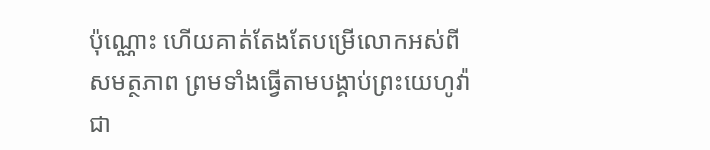ប៉ុណ្ណោះ ហើយគាត់តែងតែបម្រើលោកអស់ពីសមត្ថភាព ព្រមទាំងធ្វើតាមបង្គាប់ព្រះយេហូវ៉ាជា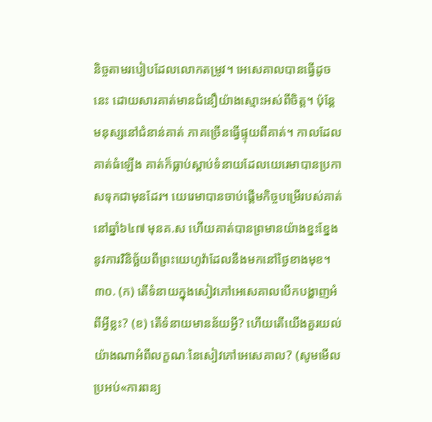និច្ចតាមរបៀបដែលលោកតម្រូវ។ អេសេគាលបានធ្វើដូចនេះ ដោយសារគាត់មានជំនឿយ៉ាងស្មោះអស់ពីចិត្ត។ ប៉ុន្តែ មនុស្សនៅជំនាន់គាត់ ភាគច្រើនធ្វើផ្ទុយពីគាត់។ កាលដែលគាត់ធំឡើង គាត់ក៏ធ្លាប់ស្ដាប់ទំនាយដែលយេរេមាបានប្រកាសទុកជាមុនដែរ។ យេរេមាបានចាប់ផ្ដើមកិច្ចបម្រើរបស់គាត់នៅឆ្នាំ៦៤៧ មុនគ.ស ហើយគាត់បានព្រមានយ៉ាងខ្នះខ្នែងនូវការវិនិច្ឆ័យពីព្រះយេហូវ៉ាដែលនឹងមកនៅថ្ងៃខាងមុខ។
៣០. (ក) តើទំនាយក្នុងសៀវភៅអេសេគាលបើកបង្ហាញអំពីអ្វីខ្លះ? (ខ) តើទំនាយមានន័យអ្វី? ហើយតើយើងគួរយល់យ៉ាងណាអំពីលក្ខណៈនៃសៀវភៅអេសេគាល? (សូមមើលប្រអប់«ការពន្យ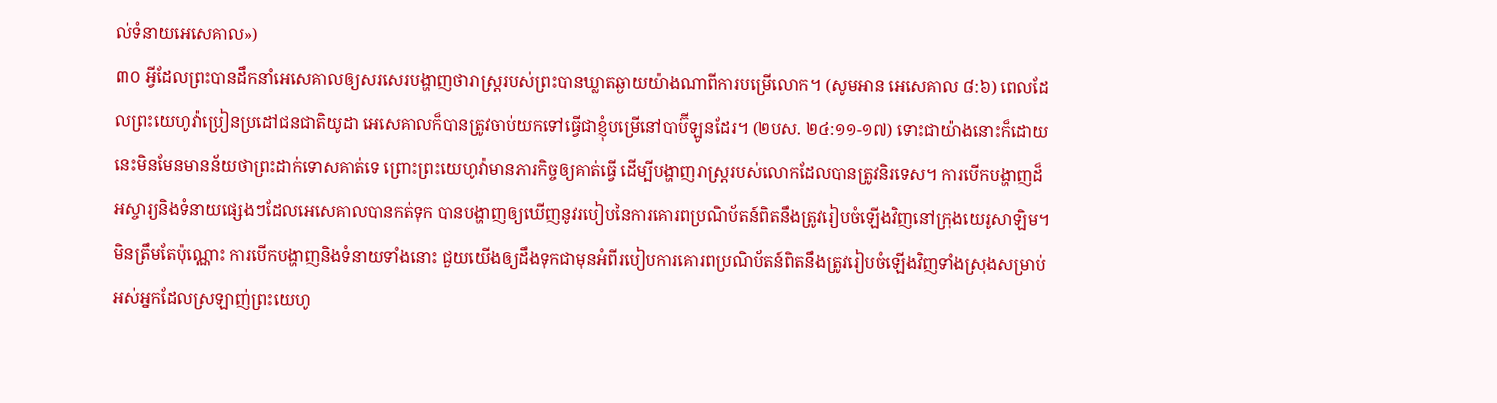ល់ទំនាយអេសេគាល»)
៣០ អ្វីដែលព្រះបានដឹកនាំអេសេគាលឲ្យសរសេរបង្ហាញថារាស្ត្ររបស់ព្រះបានឃ្លាតឆ្ងាយយ៉ាងណាពីការបម្រើលោក។ (សូមអាន អេសេគាល ៨:៦) ពេលដែលព្រះយេហូវ៉ាប្រៀនប្រដៅជនជាតិយូដា អេសេគាលក៏បានត្រូវចាប់យកទៅធ្វើជាខ្ញុំបម្រើនៅបាប៊ីឡូនដែរ។ (២បស. ២៤:១១-១៧) ទោះជាយ៉ាងនោះក៏ដោយ នេះមិនមែនមានន័យថាព្រះដាក់ទោសគាត់ទេ ព្រោះព្រះយេហូវ៉ាមានភារកិច្ចឲ្យគាត់ធ្វើ ដើម្បីបង្ហាញរាស្ត្ររបស់លោកដែលបានត្រូវនិរទេស។ ការបើកបង្ហាញដ៏អស្ចារ្យនិងទំនាយផ្សេងៗដែលអេសេគាលបានកត់ទុក បានបង្ហាញឲ្យឃើញនូវរបៀបនៃការគោរពប្រណិប័តន៍ពិតនឹងត្រូវរៀបចំឡើងវិញនៅក្រុងយេរូសាឡិម។ មិនត្រឹមតែប៉ុណ្ណោះ ការបើកបង្ហាញនិងទំនាយទាំងនោះ ជួយយើងឲ្យដឹងទុកជាមុនអំពីរបៀបការគោរពប្រណិប័តន៍ពិតនឹងត្រូវរៀបចំឡើងវិញទាំងស្រុងសម្រាប់អស់អ្នកដែលស្រឡាញ់ព្រះយេហូ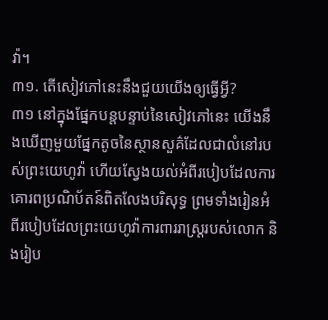វ៉ា។
៣១. តើសៀវភៅនេះនឹងជួយយើងឲ្យធ្វើអ្វី?
៣១ នៅក្នុងផ្នែកបន្តបន្ទាប់នៃសៀវភៅនេះ យើងនឹងឃើញមួយផ្នែកតូចនៃស្ថានសួគ៌ដែលជាលំនៅរបស់ព្រះយេហូវ៉ា ហើយស្វែងយល់អំពីរបៀបដែលការគោរពប្រណិប័តន៍ពិតលែងបរិសុទ្ធ ព្រមទាំងរៀនអំពីរបៀបដែលព្រះយេហូវ៉ាការពាររាស្ត្ររបស់លោក និងរៀប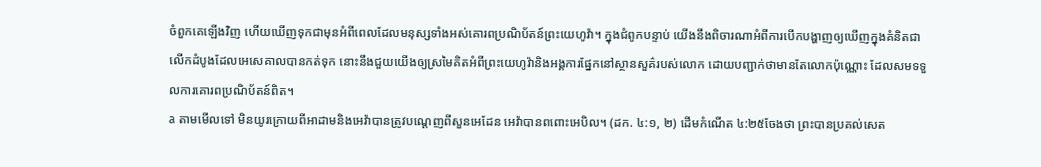ចំពួកគេឡើងវិញ ហើយឃើញទុកជាមុនអំពីពេលដែលមនុស្សទាំងអស់គោរពប្រណិប័តន៍ព្រះយេហូវ៉ា។ ក្នុងជំពូកបន្ទាប់ យើងនឹងពិចារណាអំពីការបើកបង្ហាញឲ្យឃើញក្នុងគំនិតជាលើកដំបូងដែលអេសេគាលបានកត់ទុក នោះនឹងជួយយើងឲ្យស្រមៃគិតអំពីព្រះយេហូវ៉ានិងអង្គការផ្នែកនៅស្ថានសួគ៌របស់លោក ដោយបញ្ជាក់ថាមានតែលោកប៉ុណ្ណោះ ដែលសមទទួលការគោរពប្រណិប័តន៍ពិត។
a តាមមើលទៅ មិនយូរក្រោយពីអាដាមនិងអេវ៉ាបានត្រូវបណ្ដេញពីសួនអេដែន អេវ៉ាបានពពោះអេបិល។ (ដក. ៤:១, ២) ដើមកំណើត ៤:២៥ចែងថា ព្រះបានប្រគល់សេត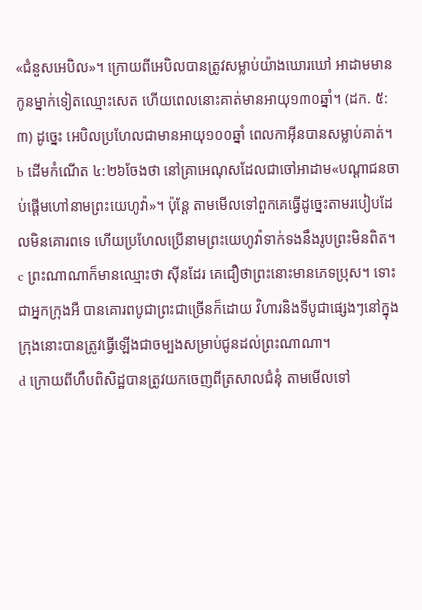«ជំនួសអេបិល»។ ក្រោយពីអេបិលបានត្រូវសម្លាប់យ៉ាងឃោរឃៅ អាដាមមានកូនម្នាក់ទៀតឈ្មោះសេត ហើយពេលនោះគាត់មានអាយុ១៣០ឆ្នាំ។ (ដក. ៥:៣) ដូច្នេះ អេបិលប្រហែលជាមានអាយុ១០០ឆ្នាំ ពេលកាអ៊ីនបានសម្លាប់គាត់។
b ដើមកំណើត ៤:២៦ចែងថា នៅគ្រាអេណុសដែលជាចៅអាដាម«បណ្ដាជនចាប់ផ្ដើមហៅនាមព្រះយេហូវ៉ា»។ ប៉ុន្តែ តាមមើលទៅពួកគេធ្វើដូច្នេះតាមរបៀបដែលមិនគោរពទេ ហើយប្រហែលប្រើនាមព្រះយេហូវ៉ាទាក់ទងនឹងរូបព្រះមិនពិត។
c ព្រះណាណាក៏មានឈ្មោះថា ស៊ីនដែរ គេជឿថាព្រះនោះមានភេទប្រុស។ ទោះជាអ្នកក្រុងអឺ បានគោរពបូជាព្រះជាច្រើនក៏ដោយ វិហារនិងទីបូជាផ្សេងៗនៅក្នុងក្រុងនោះបានត្រូវធ្វើឡើងជាចម្បងសម្រាប់ជូនដល់ព្រះណាណា។
d ក្រោយពីហឹបពិសិដ្ឋបានត្រូវយកចេញពីត្រសាលជំនុំ តាមមើលទៅ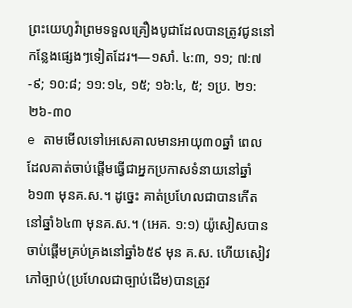ព្រះយេហូវ៉ាព្រមទទួលគ្រឿងបូជាដែលបានត្រូវជូននៅកន្លែងផ្សេងៗទៀតដែរ។—១សាំ. ៤:៣, ១១; ៧:៧-៩; ១០:៨; ១១:១៤, ១៥; ១៦:៤, ៥; ១ប្រ. ២១:២៦-៣០
e តាមមើលទៅអេសេគាលមានអាយុ៣០ឆ្នាំ ពេលដែលគាត់ចាប់ផ្ដើមធ្វើជាអ្នកប្រកាសទំនាយនៅឆ្នាំ៦១៣ មុនគ.ស.។ ដូច្នេះ គាត់ប្រហែលជាបានកើតនៅឆ្នាំ៦៤៣ មុនគ.ស.។ (អេគ. ១:១) យ៉ូសៀសបានចាប់ផ្ដើមគ្រប់គ្រងនៅឆ្នាំ៦៥៩ មុន គ.ស. ហើយសៀវភៅច្បាប់(ប្រហែលជាច្បាប់ដើម)បានត្រូវ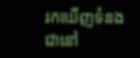រកឃើញទំនងជានៅ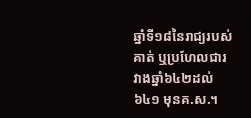ឆ្នាំទី១៨នៃរាជ្យរបស់គាត់ ឬប្រហែលជារវាងឆ្នាំ៦៤២ដល់៦៤១ មុនគ.ស.។